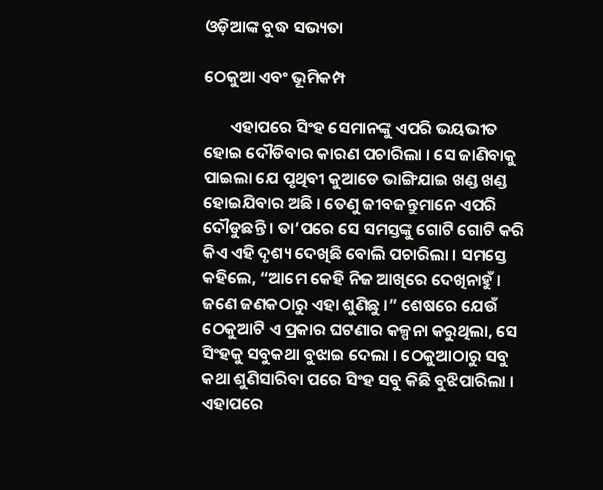ଓଡ଼ିଆଙ୍କ ବୁଦ୍ଧ ସଭ୍ୟତା

ଠେକୁଆ ଏବଂ ଭୂମିକମ୍ପ

       ଏହାପରେ ସିଂହ ସେମାନଙ୍କୁ ଏପରି ଭୟଭୀତ ହୋଇ ଦୌଡିବାର କାରଣ ପଚାରିଲା । ସେ ଜାଣିବାକୁ ପାଇଲା ଯେ ପୃଥିବୀ କୁଆଡେ ଭାଙ୍ଗିଯାଇ ଖଣ୍ଡ ଖଣ୍ଡ ହୋଇଯିବାର ଅଛି । ତେଣୁ ଜୀବଜନ୍ତୁମାନେ ଏପରି ଦୌଡୁଛନ୍ତି । ତା’ପରେ ସେ ସମସ୍ତଙ୍କୁ ଗୋଟି ଗୋଟି କରି କିଏ ଏହି ଦୃଶ୍ୟ ଦେଖିଛି ବୋଲି ପଚାରିଲା । ସମସ୍ତେ କହିଲେ, “ଆମେ କେହି ନିଜ ଆଖିରେ ଦେଖିନାହୁଁ । ଜଣେ ଜଣକଠାରୁ ଏହା ଶୁଣିଛୁ ।” ଶେଷରେ ଯେଉଁ ଠେକୁଆଟି ଏ ପ୍ରକାର ଘଟଣାର କଳ୍ପନା କରୁଥିଲା, ସେ ସିଂହକୁ ସବୁକଥା ବୁଝାଇ ଦେଲା । ଠେକୁଆଠାରୁ ସବୁ କଥା ଶୁଣିସାରିବା ପରେ ସିଂହ ସବୁ କିଛି ବୁଝିପାରିଲା । ଏହାପରେ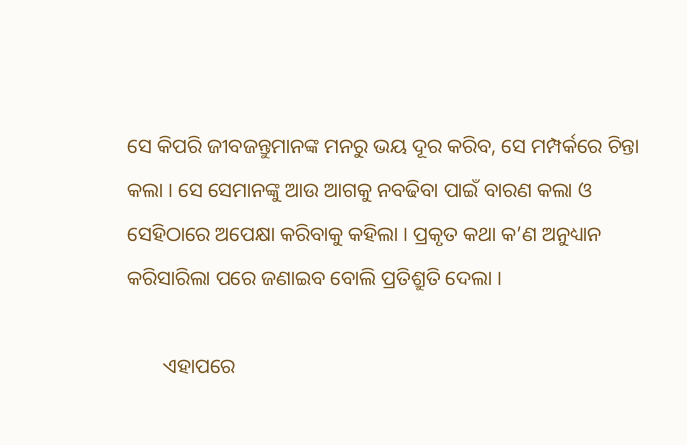ସେ କିପରି ଜୀବଜନ୍ତୁମାନଙ୍କ ମନରୁ ଭୟ ଦୂର କରିବ, ସେ ମମ୍ପର୍କରେ ଚିନ୍ତା କଲା । ସେ ସେମାନଙ୍କୁ ଆଉ ଆଗକୁ ନବଢିବା ପାଇଁ ବାରଣ କଲା ଓ ସେହିଠାରେ ଅପେକ୍ଷା କରିବାକୁ କହିଲା । ପ୍ରକୃତ କଥା କ’ଣ ଅନୁଧ୍ୟାନ କରିସାରିଲା ପରେ ଜଣାଇବ ବୋଲି ପ୍ରତିଶ୍ରୁତି ଦେଲା ।

       ଏହାପରେ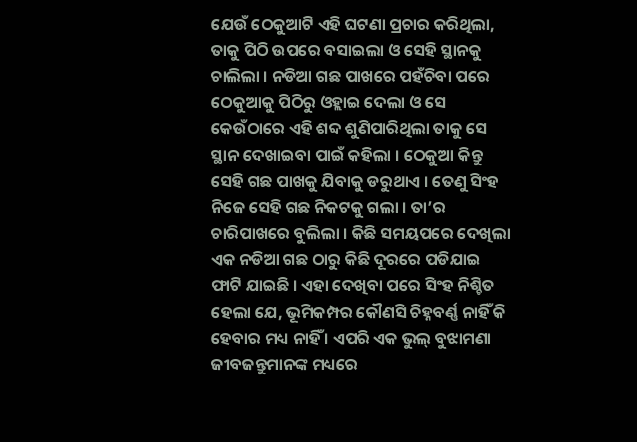ଯେଉଁ ଠେକୁଆଟି ଏହି ଘଟଣା ପ୍ରଚାର କରିଥିଲା, ତାକୁ ପିଠି ଉପରେ ବସାଇଲା ଓ ସେହି ସ୍ଥାନକୁ ଚାଲିଲା । ନଡିଆ ଗଛ ପାଖରେ ପହଁଚିବା ପରେ ଠେକୁଆକୁ ପିଠିରୁ ଓହ୍ଲାଇ ଦେଲା ଓ ସେ କେଉଁଠାରେ ଏହି ଶବ୍ଦ ଶୁଣିପାରିଥିଲା ତାକୁ ସେ ସ୍ଥାନ ଦେଖାଇବା ପାଇଁ କହିଲା । ଠେକୁଆ କିନ୍ତୁ ସେହି ଗଛ ପାଖକୁ ଯିବାକୁ ଡରୁଥାଏ । ତେଣୁ ସିଂହ ନିଜେ ସେହି ଗଛ ନିକଟକୁ ଗଲା । ତା’ର ଚାରିପାଖରେ ବୁଲିଲା । କିଛି ସମୟପରେ ଦେଖିଲା ଏକ ନଡିଆ ଗଛ ଠାରୁ କିଛି ଦୂରରେ ପଡିଯାଇ ଫାଟି ଯାଇଛି । ଏହା ଦେଖିବା ପରେ ସିଂହ ନିଶ୍ଚିତ ହେଲା ଯେ, ଭୂମିକମ୍ପର କୌଣସି ଚିହ୍ନବର୍ଣ୍ଣ ନାହିଁ କି ହେବାର ମଧ୍ୟ ନାହିଁ । ଏପରି ଏକ ଭୁଲ୍ ବୁଝାମଣା ଜୀବଜନ୍ତୁମାନଙ୍କ ମଧ୍ୟରେ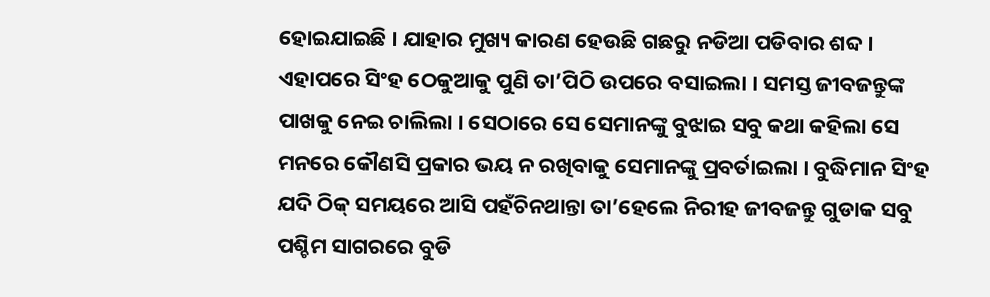ହୋଇଯାଇଛି । ଯାହାର ମୁଖ୍ୟ କାରଣ ହେଉଛି ଗଛରୁ ନଡିଆ ପଡିବାର ଶବ୍ଦ । ଏହାପରେ ସିଂହ ଠେକୁଆକୁ ପୁଣି ତା’ପିଠି ଉପରେ ବସାଇଲା । ସମସ୍ତ ଜୀବଜନ୍ତୁଙ୍କ ପାଖକୁ ନେଇ ଚାଲିଲା । ସେଠାରେ ସେ ସେମାନଙ୍କୁ ବୁଝାଇ ସବୁ କଥା କହିଲା ସେ ମନରେ କୌଣସି ପ୍ରକାର ଭୟ ନ ରଖିବାକୁ ସେମାନଙ୍କୁ ପ୍ରବର୍ତାଇଲା । ବୁଦ୍ଧିମାନ ସିଂହ ଯଦି ଠିକ୍ ସମୟରେ ଆସି ପହଁଚିନଥାନ୍ତା ତା’ହେଲେ ନିରୀହ ଜୀବଜନ୍ତୁ ଗୁଡାକ ସବୁ ପଶ୍ଚିମ ସାଗରରେ ବୁଡି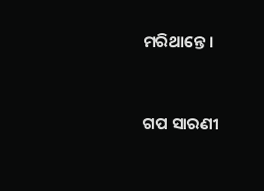ମରିଥାନ୍ତେ ।


ଗପ ସାରଣୀ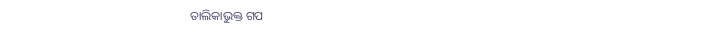ତାଲିକାଭୁକ୍ତ ଗପ